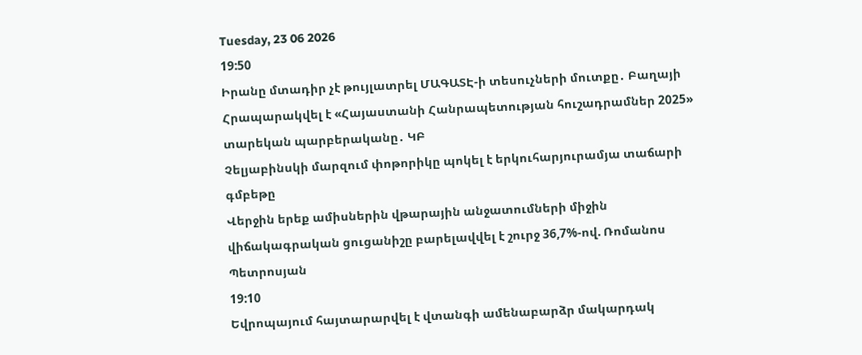Tuesday, 23 06 2026
19:50
Իրանը մտադիր չէ թույլատրել ՄԱԳԱՏԷ-ի տեսուչների մուտքը․ Բաղայի
Հրապարակվել է «Հայաստանի Հանրապետության հուշադրամներ 2025» տարեկան պարբերականը․ ԿԲ
Չելյաբինսկի մարզում փոթորիկը պոկել է երկուհարյուրամյա տաճարի գմբեթը
Վերջին երեք ամիսներին վթարային անջատումների միջին վիճակագրական ցուցանիշը բարելավվել է շուրջ 36,7%-ով. Ռոմանոս Պետրոսյան
19:10
Եվրոպայում հայտարարվել է վտանգի ամենաբարձր մակարդակ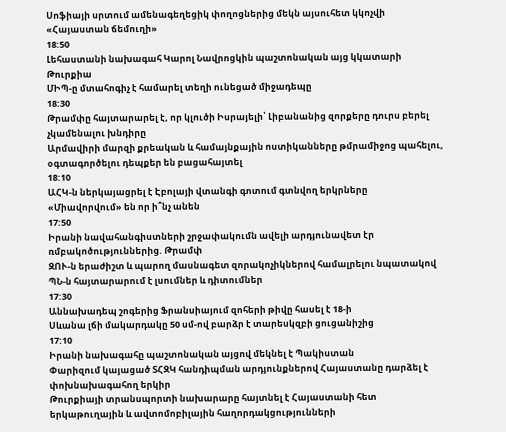Սոֆիայի սրտում ամենագեղեցիկ փողոցներից մեկն այսուհետ կկոչվի «Հայաստան ճեմուղի»
18:50
Լեհաստանի նախագահ Կարոլ Նավրոցկին պաշտոնական այց կկատարի Թուրքիա
ՄԻՊ-ը մտահոգիչ է համարել տեղի ունեցած միջադեպը
18:30
Թրամփը հայտարարել է, որ կլուծի Իսրայելի՝ Լիբանանից զորքերը դուրս բերել չկամենալու խնդիրը
Արմավիրի մարզի քրեական և համայնքային ոստիկանները թմրամիջոց պահելու, օգտագործելու դեպքեր են բացահայտել
18:10
ԱՀԿ-ն ներկայացրել է Էբոլայի վտանգի գոտում գտնվող երկրները
«Միավորվում» են որ ի՞նչ անեն
17:50
Իրանի նավահանգիստների շրջափակումն ավելի արդյունավետ էր ռմբակոծություններից. Թրամփ
ԶՈՒ-ն երաժիշտ և պարող մասնագետ զորակոչիկներով համալրելու նպատակով ՊՆ-ն հայտարարում է լսումներ և դիտումներ
17:30
Աննախադեպ շոգերից Ֆրանսիայում զոհերի թիվը հասել է 18-ի
Սևանա լճի մակարդակը 50 սմ-ով բարձր է տարեսկզբի ցուցանիշից
17:10
Իրանի նախագահը պաշտոնական այցով մեկնել է Պակիստան
Փարիզում կայացած ՏՀԶԿ հանդիպման արդյունքներով Հայաստանը դարձել է փոխնախագահող երկիր
Թուրքիայի տրանսպորտի նախարարը հայտնել է Հայաստանի հետ երկաթուղային և ավտոմոբիլային հաղորդակցությունների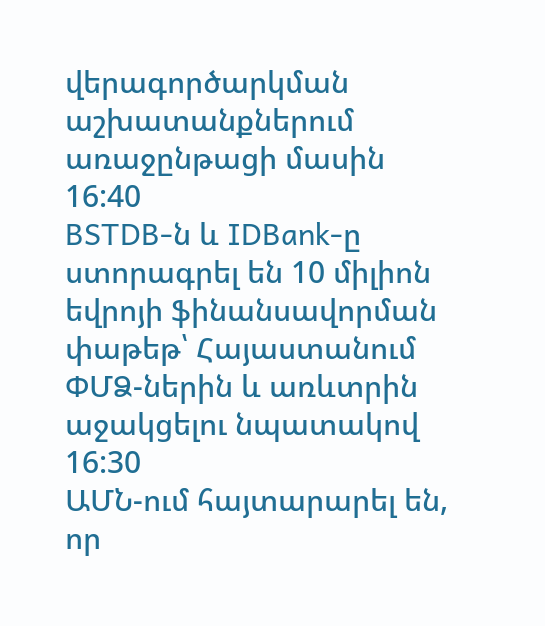վերագործարկման աշխատանքներում առաջընթացի մասին
16:40
BSTDB-ն և IDBank-ը ստորագրել են 10 միլիոն եվրոյի ֆինանսավորման փաթեթ՝ Հայաստանում ՓՄՁ-ներին և առևտրին աջակցելու նպատակով
16:30
ԱՄՆ-ում հայտարարել են, որ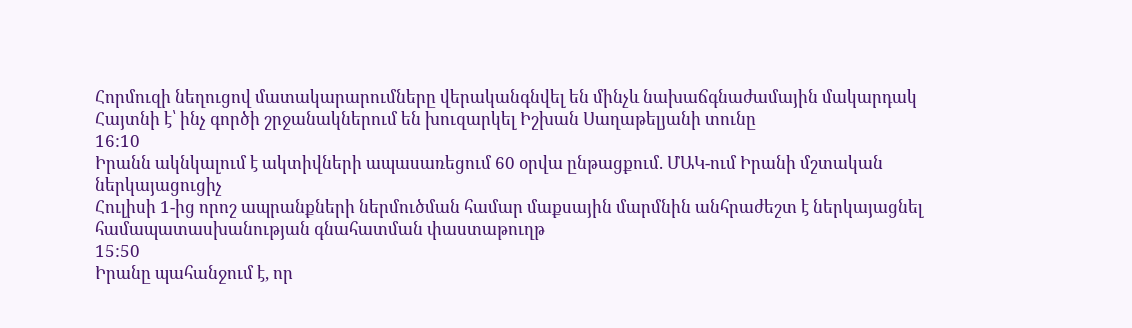Հորմուզի նեղուցով մատակարարումները վերականգնվել են մինչև նախաճգնաժամային մակարդակ
Հայտնի է՝ ինչ գործի շրջանակներում են խուզարկել Իշխան Սաղաթելյանի տունը
16:10
Իրանն ակնկալում է ակտիվների ապասառեցում 60 օրվա ընթացքում. ՄԱԿ-ում Իրանի մշտական ներկայացուցիչ
Հուլիսի 1-ից որոշ ապրանքների ներմուծման համար մաքսային մարմնին անհրաժեշտ է ներկայացնել համապատասխանության գնահատման փաստաթուղթ
15:50
Իրանը պահանջում է, որ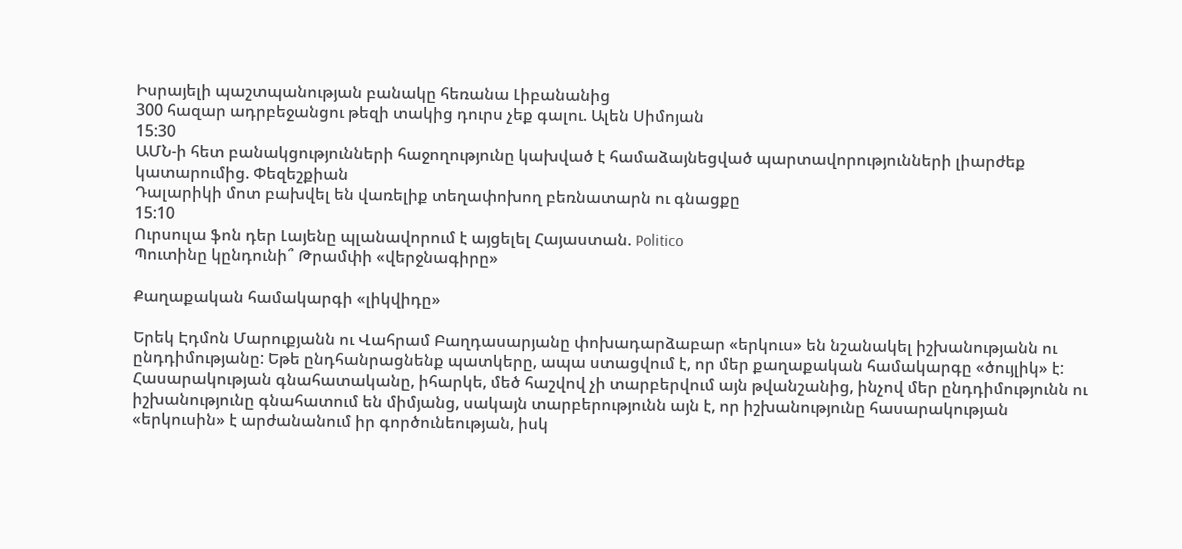Իսրայելի պաշտպանության բանակը հեռանա Լիբանանից
300 հազար ադրբեջանցու թեզի տակից դուրս չեք գալու. Ալեն Սիմոյան
15:30
ԱՄՆ-ի հետ բանակցությունների հաջողությունը կախված է համաձայնեցված պարտավորությունների լիարժեք կատարումից. Փեզեշքիան
Դալարիկի մոտ բախվել են վառելիք տեղափոխող բեռնատարն ու գնացքը
15:10
Ուրսուլա ֆոն դեր Լայենը պլանավորում է այցելել Հայաստան. Politico
Պուտինը կընդունի՞ Թրամփի «վերջնագիրը»

Քաղաքական համակարգի «լիկվիդը»

Երեկ Էդմոն Մարուքյանն ու Վահրամ Բաղդասարյանը փոխադարձաբար «երկուս» են նշանակել իշխանությանն ու ընդդիմությանը: Եթե ընդհանրացնենք պատկերը, ապա ստացվում է, որ մեր քաղաքական համակարգը «ծույլիկ» է: Հասարակության գնահատականը, իհարկե, մեծ հաշվով չի տարբերվում այն թվանշանից, ինչով մեր ընդդիմությունն ու իշխանությունը գնահատում են միմյանց, սակայն տարբերությունն այն է, որ իշխանությունը հասարակության «երկուսին» է արժանանում իր գործունեության, իսկ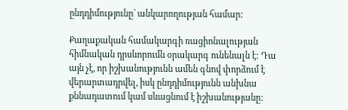ընդդիմությունը` անկարողության համար:

Քաղաքական համակարգի ռացիոնալության հիմնական դրսևորումն օրակարգ ունենալն է: Դա այն չէ, որ իշխանությունն ամեն գնով փորձում է վերարտադրվել, իսկ ընդդիմությունն անխնա քննադատում կամ սևացնում է իշխանությանը: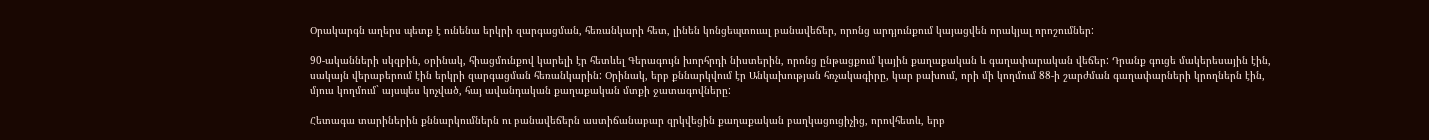Օրակարգն աղերս պետք է ունենա երկրի զարգացման, հեռանկարի հետ, լինեն կոնցեպտուալ բանավեճեր, որոնց արդյունքում կայացվեն որակյալ որոշումներ:

90-ականների սկզբին, օրինակ, հիացմունքով կարելի էր հետևել Գերագույն խորհրդի նիստերին, որոնց ընթացքում կային քաղաքական և գաղափարական վեճեր: Դրանք գուցե մակերեսային էին, սակայն վերաբերում էին երկրի զարգացման հեռանկարին: Օրինակ, երբ քննարկվում էր Անկախության հռչակագիրը, կար բախում, որի մի կողմում 88-ի շարժման գաղափարների կրողներն էին, մյուս կողմում` այսպես կոչված, հայ ավանդական քաղաքական մտքի ջատագովները:

Հետագա տարիներին քննարկումներն ու բանավեճերն աստիճանաբար զրկվեցին քաղաքական բաղկացուցիչից, որովհետև, երբ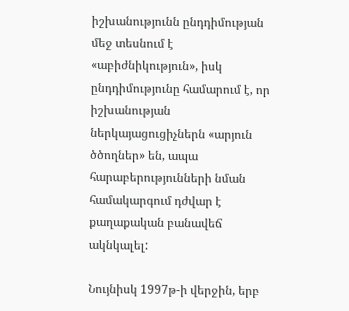իշխանությունն ընդդիմության մեջ տեսնում է «աբիժնիկություն», իսկ ընդդիմությունը համարում է, որ իշխանության ներկայացուցիչներն «արյուն ծծողներ» են, ապա հարաբերությունների նման համակարգում դժվար է քաղաքական բանավեճ ակնկալել:

Նույնիսկ 1997թ-ի վերջին, երբ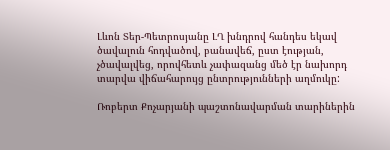Լևոն Տեր-Պետրոսյանը ԼՂ խնդրով հանդես եկավ ծավալուն հոդվածով, բանավեճ, ըստ էության, չծավալվեց, որովհետև չափազանց մեծ էր նախորդ տարվա վիճահարույց ընտրությունների աղմուկը:

Ռոբերտ Քոչարյանի պաշտոնավարման տարիներին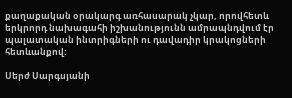քաղաքական օրակարգ առհասարակ չկար, որովհետև երկրորդ նախագահի իշխանությունն ամրապնդվում էր պալատական ինտրիգների ու դավադիր կրակոցների հետևանքով:

Սերժ Սարգսյանի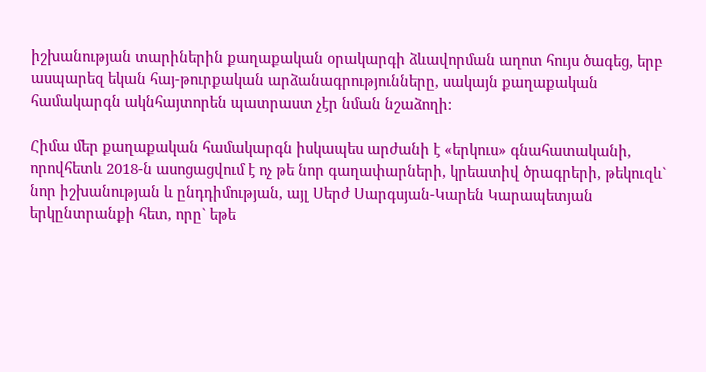իշխանության տարիներին քաղաքական օրակարգի ձևավորման աղոտ հույս ծագեց, երբ ասպարեզ եկան հայ-թուրքական արձանագրությունները, սակայն քաղաքական համակարգն ակնհայտորեն պատրաստ չէր նման նշաձողի:

Հիմա մեր քաղաքական համակարգն իսկապես արժանի է «երկուս» գնահատականի, որովհետև 2018-ն ասոցացվում է ոչ թե նոր գաղափարների, կրեատիվ ծրագրերի, թեկուզև` նոր իշխանության և ընդդիմության, այլ Սերժ Սարգսյան-Կարեն Կարապետյան երկընտրանքի հետ, որը` եթե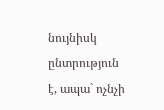նույնիսկ ընտրություն է, ապա` ոչնչի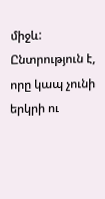միջև: Ընտրություն է, որը կապ չունի երկրի ու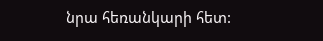նրա հեռանկարի հետ: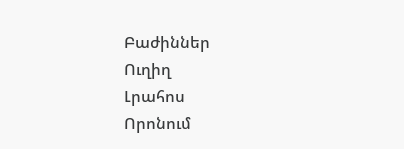Բաժիններ
Ուղիղ
Լրահոս
Որոնում